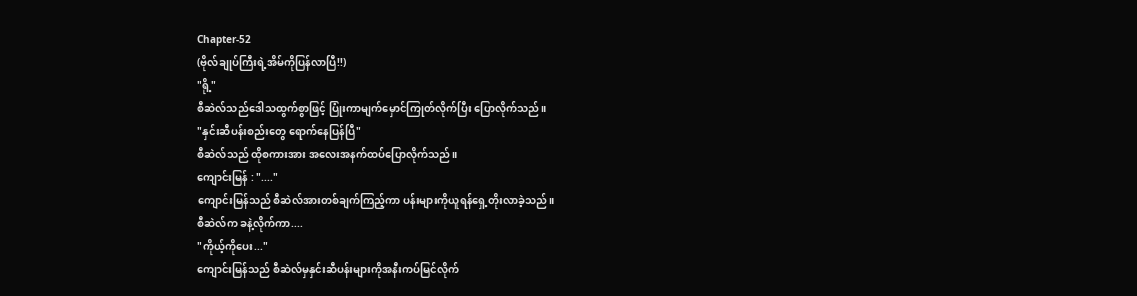Chapter-52
(ဗိုလ်ချုပ်ကြီးရဲ့အိမ်ကိုပြန်လာပြီ!!)
"ရို့"
စီဆဲလ်သည်ဒေါသထွက်စွာဖြင့် ပြုံးကာမျက်မှောင်ကြုတ်လိုက်ပြီး ပြောလိုက်သည်။
"နှင်းဆီပန်းစည်းတွေ ရောက်နေပြန်ပြီ"
စီဆဲလ်သည် ထိုစကားအား အလေးအနက်ထပ်ပြောလိုက်သည်။
ကျောင်းမြန် : "...."
ကျောင်းမြန်သည် စီဆဲလ်အားတစ်ချက်ကြည့်ကာ ပန်းများကိုယူရန်ရှေ့တိုးလာခဲ့သည်။
စီဆဲလ်က ခနဲ့လိုက်ကာ....
"ကိုယ့်ကိုပေး..."
ကျောင်းမြန်သည် စီဆဲလ်မှနှင်းဆီပန်းများကိုအနီးကပ်မြင်လိုက်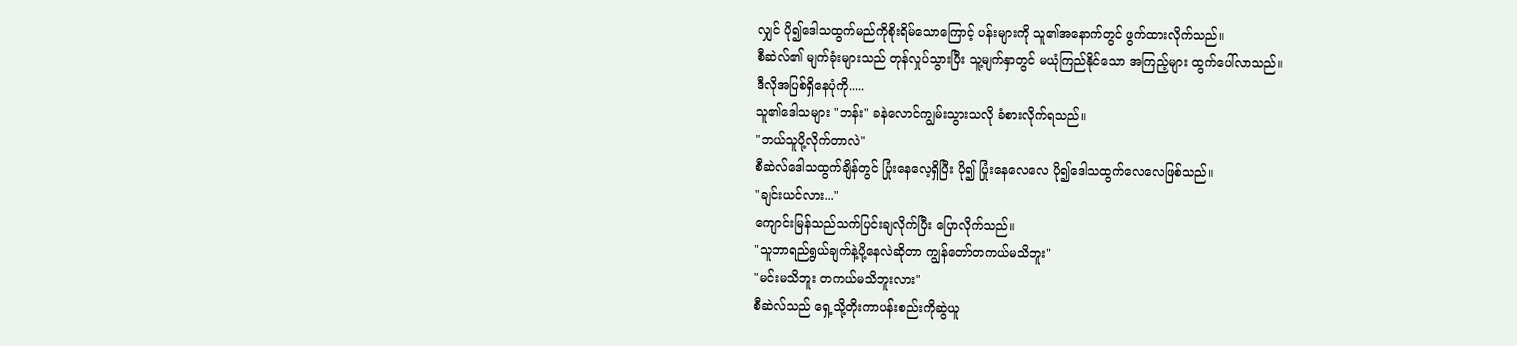လျှင် ပို၍ဒေါသထွက်မည်ကိုစိုးရိမ်သောကြောင့် ပန်းများကို သူ၏အနောက်တွင် ဖွက်ထားလိုက်သည်။
စီဆဲလ်၏ မျက်ခုံးများသည် တုန်လှုပ်သွားပြီး သူ့မျက်နှာတွင် မယုံကြည်နိုင်သော အကြည့်များ ထွက်ပေါ်လာသည်။
ဒီလိုအပြစ်ရှိနေပုံကို.....
သူ၏ဒေါသများ "ဘန်း" ခနဲလောင်ကျွမ်းသွားသလို ခံစားလိုက်ရသည်။
"ဘယ်သူပို့လိုက်တာလဲ"
စီဆဲလ်ဒေါသထွက်ချိန်တွင် ပြုံးနေလေ့ရှိပြီး ပို၍ ပြုံးနေလေလေ ပို၍ဒေါသထွက်လေလေဖြစ်သည်။
"ချင်းယင်လား..."
ကျောင်းမြန်သည်သက်ပြင်းချလိုက်ပြီး ပြောလိုက်သည်။
"သူဘာရည်ရွယ်ချက်နဲ့ပို့နေလဲဆိုတာ ကျွန်တော်တကယ်မသိဘူး"
"မင်းမသိဘူး တကယ်မသိဘူးလား"
စီဆဲလ်သည် ရှေ့သို့တိုးကာပန်းစည်းကိုဆွဲယူ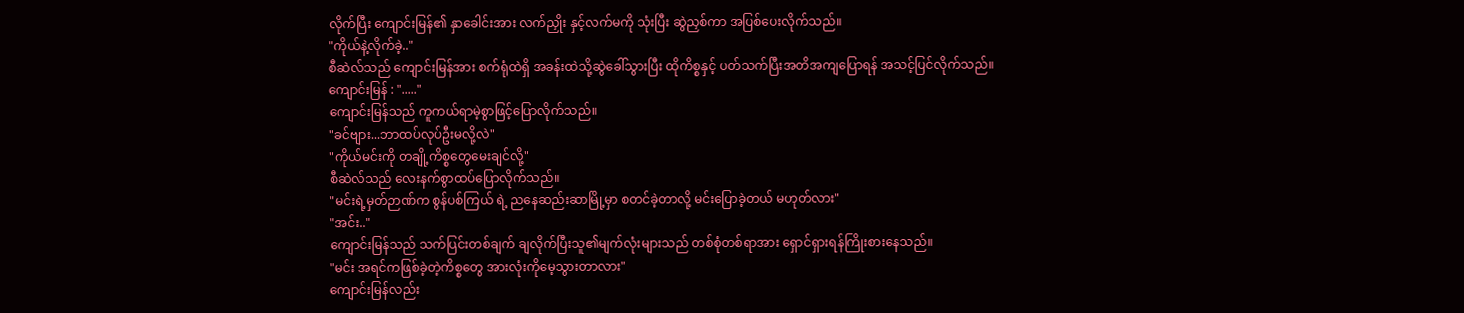လိုက်ပြီး ကျောင်းမြန်၏ နှာခေါင်းအား လက်ညှိုး နှင့်လက်မကို သုံးပြီး ဆွဲညှစ်ကာ အပြစ်ပေးလိုက်သည်။
"ကိုယ်နဲ့လိုက်ခဲ့.."
စီဆဲလ်သည် ကျောင်းမြန်အား စက်ရုံထဲရှိ အခန်းထဲသို့ဆွဲခေါ်သွားပြီး ထိုကိစ္စနှင့် ပတ်သက်ပြီးအတိအကျပြောရန် အသင့်ပြင်လိုက်သည်။
ကျောင်းမြန် : "....."
ကျောင်းမြန်သည် ကူကယ်ရာမဲ့စွာဖြင့်ပြောလိုက်သည်။
"ခင်ဗျား...ဘာထပ်လုပ်ဦးမလို့လဲ"
"ကိုယ်မင်းကို တချို့ကိစ္စတွေမေးချင်လို့"
စီဆဲလ်သည် လေးနက်စွာထပ်ပြောလိုက်သည်။
"မင်းရဲ့မှတ်ဉာဏ်က စွန်ပစ်ကြယ် ရဲ့ ညနေဆည်းဆာမြို့မှာ စတင်ခဲ့တာလို့ မင်းပြောခဲ့တယ် မဟုတ်လား"
"အင်း.."
ကျောင်းမြန်သည် သက်ပြင်းတစ်ချက် ချလိုက်ပြီးသူ၏မျက်လုံးများသည် တစ်စုံတစ်ရာအား ရှောင်ရှားရန်ကြိုးစားနေသည်။
"မင်း အရင်ကဖြစ်ခဲ့တဲ့ကိစ္စတွေ အားလုံးကိုမေ့သွားတာလား"
ကျောင်းမြန်လည်း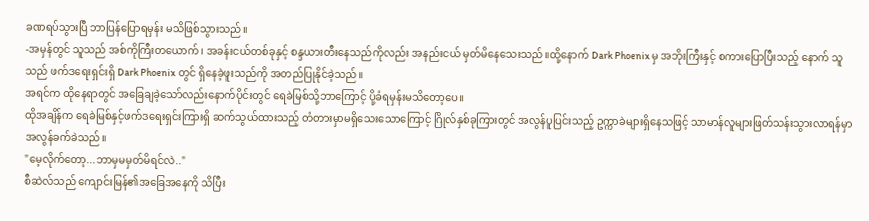ခဏရပ်သွားပြီ ဘာပြန်ပြောရမှန်း မသိဖြစ်သွားသည်။
-အမှန်တွင် သူသည် အစ်ကိုကြီးတယောက်၊ အခန်းငယ်တစ်ခုနှင့် စန္ဒယားတီးနေသည်ကိုလည်း အနည်းငယ် မှတ်မိနေသေးသည်။ထို့နောက် Dark Phoenix မှ အဘိုးကြီးနှင့် စကားပြောပြီးသည့် နောက် သူသည် ဖက်ဒရေးရှင်းရှိ Dark Phoenix တွင် ရှိနေခဲ့ဖူးသည်ကို အတည်ပြုနိုင်ခဲ့သည်။
အရင်က ထိုနေရာတွင် အခြေချခဲ့သော်လည်းနောက်ပိုင်းတွင် ရေခဲမြစ်သို့ဘာကြောင့် ပို့ခံရမှန်းမသိတော့ပေ။
ထိုအချိန်က ရေခဲမြစ်နှင့်ဖက်ဒရေးရှင်းကြားရှိ ဆက်သွယ်ထားသည့် တံတားမှာမရှိသေးသောကြောင့် ဂြိုလ်နှစ်ခုကြားတွင် အလွန်ပူပြင်းသည့် ဥက္ကာခဲများရှိနေသဖြင့် သာမာန်လူများဖြတ်သန်းသွားလာရန်မှာ အလွန်ခက်ခဲသည်။
"မေ့လိုက်တော့...ဘာမှမမှတ်မိရင်လဲ.."
စီဆဲလ်သည် ကျောင်းမြန်၏အခြေအနေကို သိပြီး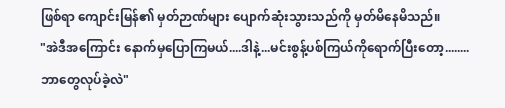ဖြစ်ရာ ကျောင်းမြန်၏ မှတ်ဉာဏ်များ ပျောက်ဆုံးသွားသည်ကို မှတ်မိနေမိသည်။
"အဲဒီအကြောင်း နောက်မှပြောကြမယ်....ဒါနဲ့...မင်းစွန့်ပစ်ကြယ်ကိုရောက်ပြီးတော့........ဘာတွေလုပ်ခဲ့လဲ"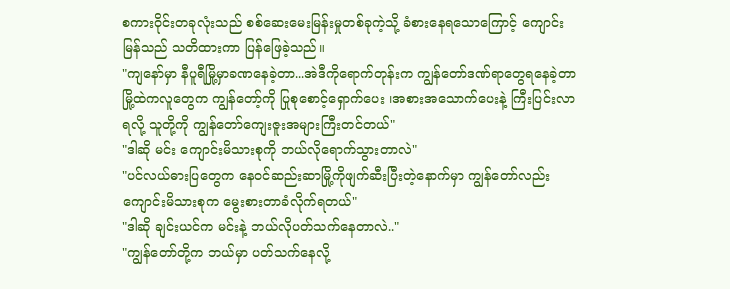စကားဝိုင်းတခုလုံးသည် စစ်ဆေးမေးမြန်းမှုတစ်ခုကဲ့သို့ ခံစားနေရသောကြောင့် ကျောင်းမြန်သည် သတိထားကာ ပြန်ဖြေခဲ့သည်။
"ကျနော်မှာ နီပူရီမြို့မှာခဏနေခဲ့တာ...အဲဒီကိုရောက်တုန်းက ကျွန်တော်ဒဏ်ရာတွေရနေခဲ့တာ မြို့ထဲကလူတွေက ကျွန်တော့်ကို ပြုစုစောင့်ရှောက်ပေး ၊အစားအသောက်ပေးနဲ့ ကြီးပြင်းလာရလို့ သူတို့ကို ကျွန်တော်ကျေးဇူးအများကြီးတင်တယ်"
"ဒါဆို မင်း ကျောင်းမိသားစုကို ဘယ်လိုရောက်သွားတာလဲ"
"ပင်လယ်ဓားပြတွေက နေဝင်ဆည်းဆာမြို့ကိုဖျက်ဆီးပြီးတဲ့နောက်မှာ ကျွန်တော်လည်း ကျောင်းမိသားစုက မွေးစားတာခံလိုက်ရတယ်"
"ဒါဆို ချင်းယင်က မင်းနဲ့ ဘယ်လိုပတ်သက်နေတာလဲ.."
"ကျွန်တော်တို့က ဘယ်မှာ ပတ်သက်နေလို့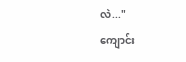လဲ..."
ကျောင်း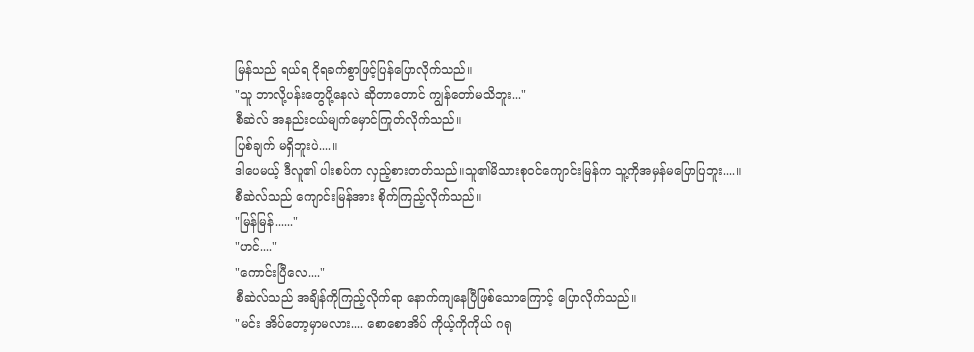မြန်သည် ရယ်ရ ငိုရခက်စွာဖြင့်ပြန်ပြောလိုက်သည်။
"သူ ဘာလို့ပန်းတွေပို့နေလဲ ဆိုတာတောင် ကျွန်တော်မသိဘူး..."
စီဆဲလ် အနည်းငယ်မျက်မှောင်ကြုတ်လိုက်သည်။
ပြစ်ချက် မရှိဘူးပဲ....။
ဒါပေမယ့် ဒီလူ၏ ပါးစပ်က လှည့်စားတတ်သည်။သူ၏မိသားစုဝင်ကျောင်းမြန်က သူ့ကိုအမှန်မပြောပြဘူး....။
စီဆဲလ်သည် ကျောင်းမြန်အား စိုက်ကြည့်လိုက်သည်။
"မြန်မြန်......"
"ဟင်...."
"ကောင်းပြီလေ...."
စီဆဲလ်သည် အချိန်ကိုကြည့်လိုက်ရာ နောက်ကျနေပြီဖြစ်သောကြောင့် ပြောလိုက်သည်။
"မင်း အိပ်တော့မှာမလား.... စောစောအိပ် ကိုယ့်ကိုကိုယ် ဂရု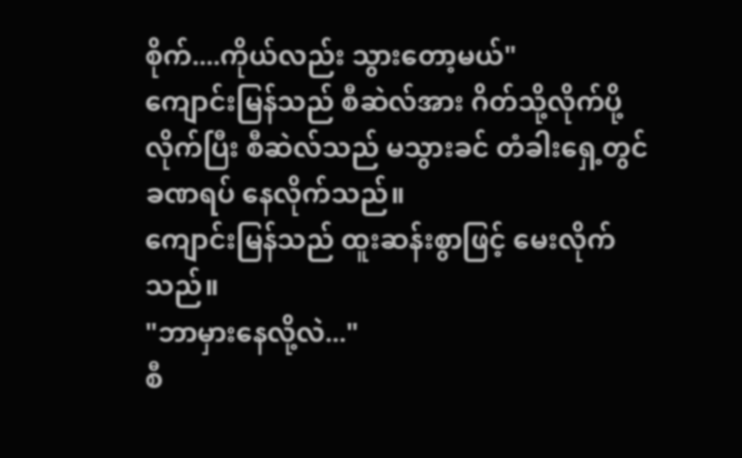စိုက်....ကိုယ်လည်း သွားတော့မယ်"
ကျောင်းမြန်သည် စီဆဲလ်အား ဂိတ်သို့လိုက်ပို့လိုက်ပြီး စီဆဲလ်သည် မသွားခင် တံခါးရှေ့တွင် ခဏရပ် နေလိုက်သည်။
ကျောင်းမြန်သည် ထူးဆန်းစွာဖြင့် မေးလိုက်သည်။
"ဘာမှားနေလို့လဲ..."
စီ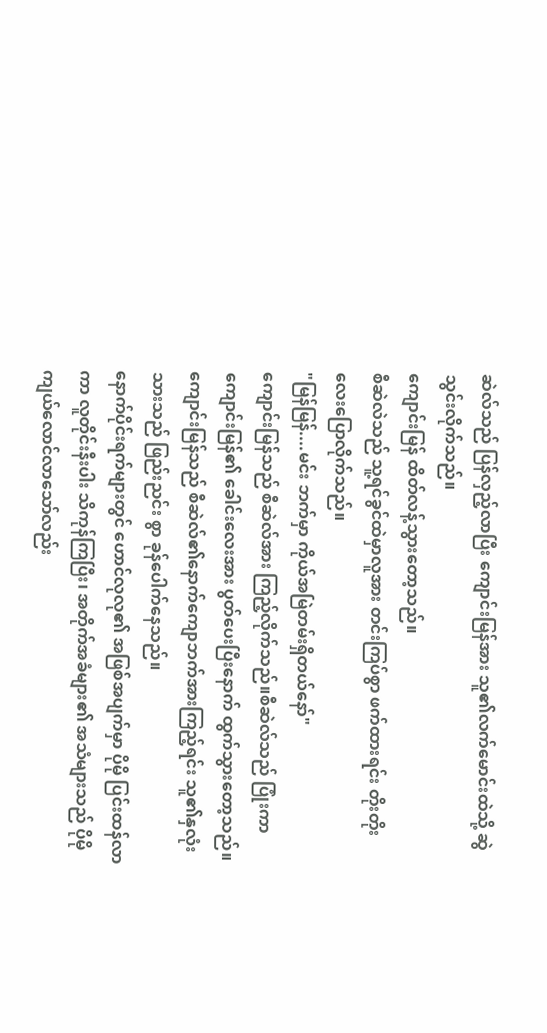ဆဲလ်သည် ပြန်လှည့်လာပြီး ကျောင်းမြန်အား သူ၏လက်မောင်းထဲသို့ ဆွဲသွင်းလိုက်သည်။
ကျောင်းမြန် ထိတ်လန့်သွားတော့သည်။
စီဆဲလဲသည် သူ့ရင်ခွင်ထဲမှာလူအား တင်းကြပ်စွာ ဖက်ထားရင်း တိုးတိုးလေးပြောလိုက်သည်။
"မြန်မြန်....မင်း ဘက်မှာ ကိုယ်အမြဲတမ်းရှိတယ်နော်"
ကျောင်းမြန်သည် စီဆဲလ်အား ကြည့်လိုက်သည်။စီဆဲလ်သည် ပြုံးကာ ကျောင်းမြန်၏ ခေါင်းလေးအား ပွတ်ပေးပြီးနောက် ထွက်သွားတော့သည်။
ကျောင်းမြန်သည် စီဆဲလ်၏နောက်ကျောဘက်အားကြည့်ရင်း သူ၏နှလုံးသားသည် ဖြည်းညင်း စွာ ခုန်ပေါက်နေသည်။
နောက်ပိုင်းရက်များတွင် ဟောင်လုလု၏ အဖြစ်အပျက်မှာ ပိုမို ပြင်းထန်လာကာ လူတိုင်းနီးပါး သိကုန်ကြပြီး၊ အတိုက်အခံများ၏ အသံများသည် ပိုမိုကျယ်လောင်လာသော်လည်း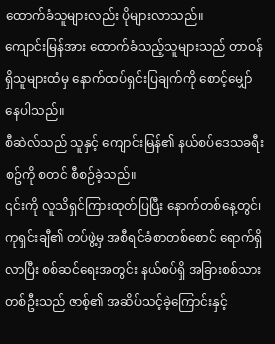ထောက်ခံသူများလည်း ပိုများလာသည်။
ကျောင်းမြန်အား ထောက်ခံသည့်သူများသည် တာဝန်ရှိသူများထံမှ နောက်ထပ်ရှင်းပြချက်ကို စောင့်မျှော်နေပါသည်။
စီဆဲလ်သည် သူနှင့် ကျောင်းမြန်၏ နယ်စပ်ဒေသခရီးစဥ်ကို စတင် စီစဉ်ခဲ့သည်။
၎င်းကို လူသိရှင်ကြားထုတ်ပြပြီး နောက်တစ်နေ့တွင်၊ ကုရှင်းချီ၏ တပ်ဖွဲ့မှ အစီရင်ခံစာတစ်စောင် ရောက်ရှိလာပြီး စစ်ဆင်ရေးအတွင်း နယ်စပ်ရှိ အခြားစစ်သားတစ်ဦးသည် ဇာစ့်၏ အဆိပ်သင့်ခဲ့ကြောင်းနှင့်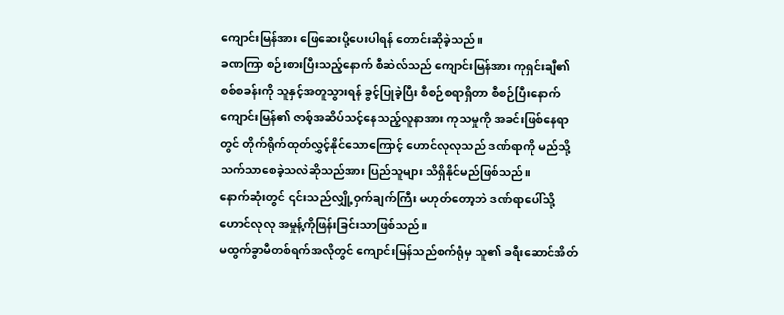ကျောင်းမြန်အား ဖြေဆေးပို့ပေးပါရန် တောင်းဆိုခဲ့သည်။
ခဏကြာ စဉ်းစားပြီးသည့်နောက် စီဆဲလ်သည် ကျောင်းမြန်အား ကုရှင်းချီ၏ စစ်စခန်းကို သူနှင့်အတူသွားရန် ခွင့်ပြုခဲ့ပြီး စီစဉ်စရာရှိတာ စီစဉ်ပြီးနောက် ကျောင်းမြန်၏ ဇာစ့်အဆိပ်သင့်နေသည့်လူနာအား ကုသမှုကို အခင်းဖြစ်နေရာတွင် တိုက်ရိုက်ထုတ်လွှင့်နိုင်သောကြောင့် ဟောင်လုလုသည် ဒဏ်ရာကို မည်သို့ သက်သာစေခဲ့သလဲဆိုသည်အား ပြည်သူများ သိရှိနိုင်မည်ဖြစ်သည်။
နောက်ဆုံးတွင် ၎င်းသည်လျှို့ဝှက်ချက်ကြီး မဟုတ်တော့ဘဲ ဒဏ်ရာပေါ်သို့ ဟောင်လုလု အမှုန့်ကိုဖြန်းခြင်းသာဖြစ်သည်။
မထွက်ခွာမီတစ်ရက်အလိုတွင် ကျောင်းမြန်သည်စက်ရုံမှ သူ၏ ခရီးဆောင်အိတ်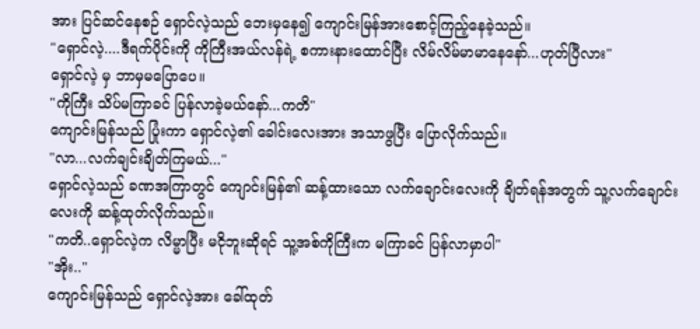အား ပြင်ဆင်နေစဉ် ရှောင်လဲ့သည် ဘေးမှနေ၍ ကျောင်းမြန်အားစောင့်ကြည့်နေခဲ့သည်။
"ရှောင်လဲ့....ဒီရက်ပိုင်းကို ကိုကြီးအယ်လန်ရဲ့ စကားနားထောင်ပြီး လိမ်လိမ်မာမာနေနော်...ဟုတ်ပြီလား"
ရှောင်လဲ့ မှ ဘာမှမပြောပေ။
"ကိုကြီး သိပ်မကြာခင် ပြန်လာခဲ့မယ်နော်...ကတိ"
ကျောင်းမြန်သည် ပြုံးကာ ရှောင်လဲ့၏ ခေါင်းလေးအား အသာဖွပြီး ပြောလိုက်သည်။
"လာ...လက်ချင်းချိတ်ကြမယ်..."
ရှောင်လဲ့သည် ခဏအကြာတွင် ကျောင်းမြန်၏ ဆန့်ထားသော လက်ချောင်းလေးကို ချိတ်ရန်အတွက် သူ့လက်ချောင်းလေးကို ဆန့်ထုတ်လိုက်သည်။
"ကတိ..ရှောင်လဲ့က လိမ္မာပြီး မငိုဘူးဆိုရင် သူ့အစ်ကိုကြီးက မကြာခင် ပြန်လာမှာပါ"
"အိုး.."
ကျောင်းမြန်သည် ရှောင်လဲ့အား ခေါ်ထုတ်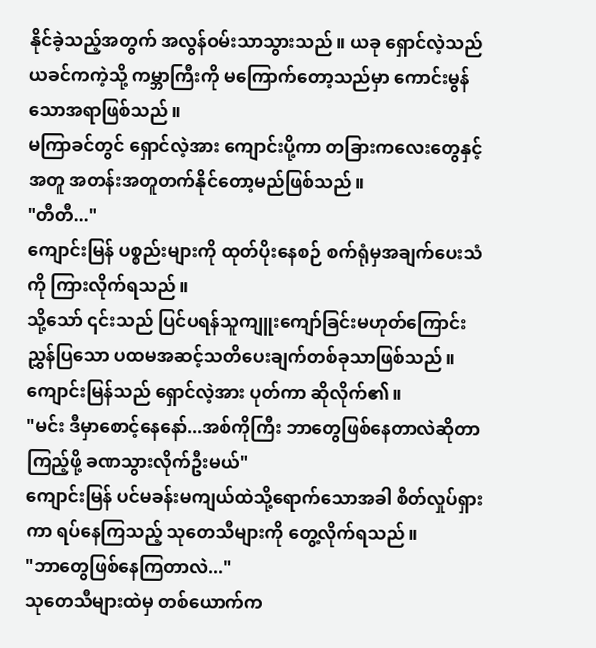နိုင်ခဲ့သည့်အတွက် အလွန်ဝမ်းသာသွားသည်။ ယခု ရှောင်လဲ့သည် ယခင်ကကဲ့သို့ ကမ္ဘာကြီးကို မကြောက်တော့သည်မှာ ကောင်းမွန်သောအရာဖြစ်သည်။
မကြာခင်တွင် ရှောင်လဲ့အား ကျောင်းပို့ကာ တခြားကလေးတွေနှင့်အတူ အတန်းအတူတက်နိုင်တော့မည်ဖြစ်သည်။
"တီတီ..."
ကျောင်းမြန် ပစ္စည်းများကို ထုတ်ပိုးနေစဉ် စက်ရုံမှအချက်ပေးသံကို ကြားလိုက်ရသည်။
သို့သော် ၎င်းသည် ပြင်ပရန်သူကျူးကျော်ခြင်းမဟုတ်ကြောင်း ညွှန်ပြသော ပထမအဆင့်သတိပေးချက်တစ်ခုသာဖြစ်သည်။
ကျောင်းမြန်သည် ရှောင်လဲ့အား ပုတ်ကာ ဆိုလိုက်၏။
"မင်း ဒီမှာစောင့်နေနော်...အစ်ကိုကြီး ဘာတွေဖြစ်နေတာလဲဆိုတာ ကြည့်ဖို့ ခဏသွားလိုက်ဦးမယ်"
ကျောင်းမြန် ပင်မခန်းမကျယ်ထဲသို့ရောက်သောအခါ စိတ်လှုပ်ရှားကာ ရပ်နေကြသည့် သုတေသီများကို တွေ့လိုက်ရသည်။
"ဘာတွေဖြစ်နေကြတာလဲ..."
သုတေသီများထဲမှ တစ်ယောက်က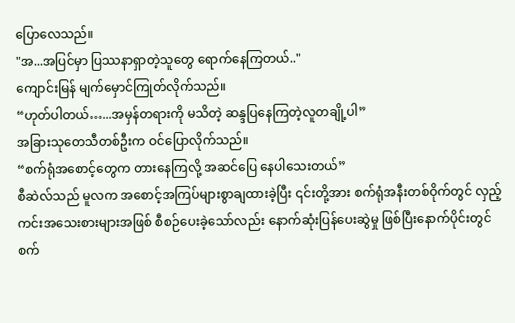ပြောလေသည်။
"အ...အပြင်မှာ ပြဿနာရှာတဲ့သူတွေ ရောက်နေကြတယ်.."
ကျောင်းမြန် မျက်မှောင်ကြုတ်လိုက်သည်။
“ဟုတ်ပါတယ်…...အမှန်တရားကို မသိတဲ့ ဆန္ဒပြနေကြတဲ့လူတချို့ပါ”
အခြားသုတေသီတစ်ဦးက ဝင်ပြောလိုက်သည်။
“စက်ရုံအစောင့်တွေက တားနေကြလို့ အဆင်ပြေ နေပါသေးတယ်”
စီဆဲလ်သည် မူလက အစောင့်အကြပ်များစွာချထားခဲ့ပြီး ၎င်းတို့အား စက်ရုံအနီးတစ်ဝိုက်တွင် လှည့်ကင်းအသေးစားများအဖြစ် စီစဉ်ပေးခဲ့သော်လည်း နောက်ဆုံးပြန်ပေးဆွဲမှု ဖြစ်ပြီးနောက်ပိုင်းတွင် စက်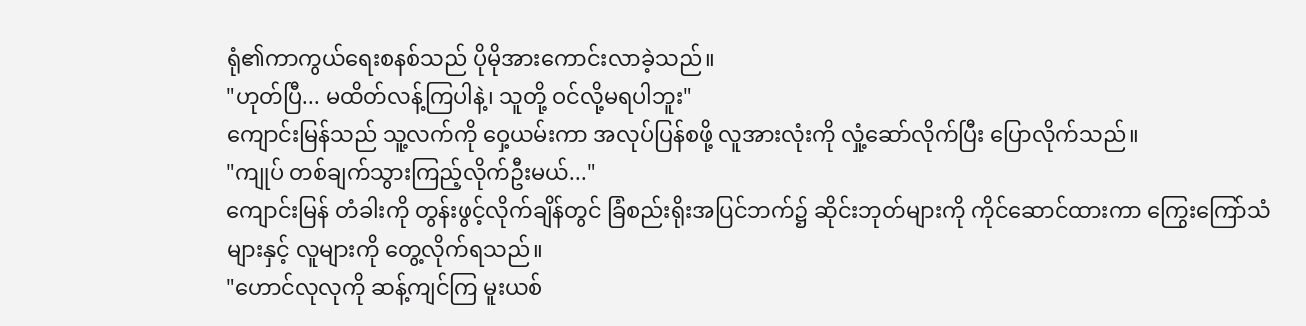ရုံ၏ကာကွယ်ရေးစနစ်သည် ပိုမိုအားကောင်းလာခဲ့သည်။
"ဟုတ်ပြီ... မထိတ်လန့်ကြပါနဲ့၊ သူတို့ ဝင်လို့မရပါဘူး"
ကျောင်းမြန်သည် သူ့လက်ကို ဝှေ့ယမ်းကာ အလုပ်ပြန်စဖို့ လူအားလုံးကို လှုံ့ဆော်လိုက်ပြီး ပြောလိုက်သည်။
"ကျုပ် တစ်ချက်သွားကြည့်လိုက်ဦးမယ်..."
ကျောင်းမြန် တံခါးကို တွန်းဖွင့်လိုက်ချိန်တွင် ခြံစည်းရိုးအပြင်ဘက်၌ ဆိုင်းဘုတ်များကို ကိုင်ဆောင်ထားကာ ကြွေးကြော်သံများနှင့် လူများကို တွေ့လိုက်ရသည်။
"ဟောင်လုလုကို ဆန့်ကျင်ကြ မူးယစ်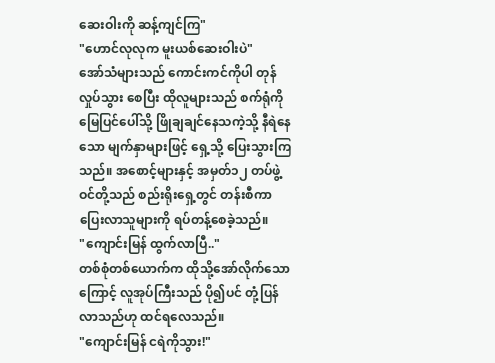ဆေးဝါးကို ဆန့်ကျင်ကြ"
"ဟောင်လုလုက မူးယစ်ဆေးဝါးပဲ"
အော်သံများသည် ကောင်းကင်ကိုပါ တုန်လှုပ်သွား စေပြီး ထိုလူများသည် စက်ရုံကို မြေပြင်ပေါ်သို့ ဖြိုချချင်နေသကဲ့သို့ နီရဲနေသော မျက်နှာများဖြင့် ရှေ့သို့ ပြေးသွားကြသည်။ အစောင့်များနှင့် အမှတ်၁၂ တပ်ဖွဲ့ဝင်တို့သည် စည်းရိုးရှေ့တွင် တန်းစီကာ ပြေးလာသူများကို ရပ်တန့်စေခဲ့သည်။
"ကျောင်းမြန် ထွက်လာပြီ.."
တစ်စုံတစ်ယောက်က ထိုသို့အော်လိုက်သောကြောင့် လူအုပ်ကြီးသည် ပို၍ပင် တုံ့ပြန်လာသည်ဟု ထင်ရလေသည်။
"ကျောင်းမြန် ငရဲကိုသွား!"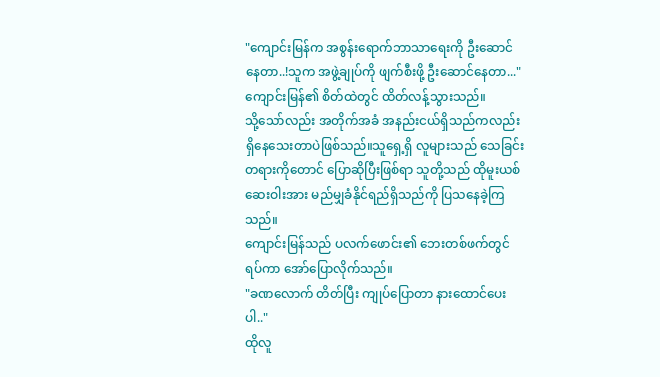"ကျောင်းမြန်က အစွန်းရောက်ဘာသာရေးကို ဦးဆောင်နေတာ..!သူက အဖွဲ့ချုပ်ကို ဖျက်စီးဖို့ ဦးဆောင်နေတာ..."
ကျောင်းမြန်၏ စိတ်ထဲတွင် ထိတ်လန့်သွားသည်။
သို့သော်လည်း အတိုက်အခံ အနည်းငယ်ရှိသည်ကလည်း ရှိနေသေးတာပဲဖြစ်သည်။သူရှေ့ရှိ လူများသည် သေခြင်းတရားကိုတောင် ပြောဆိုပြီးဖြစ်ရာ သူတို့သည် ထိုမူးယစ်ဆေးဝါးအား မည်မျှခံနိုင်ရည်ရှိသည်ကို ပြသနေခဲ့ကြသည်။
ကျောင်းမြန်သည် ပလက်ဖောင်း၏ ဘေးတစ်ဖက်တွင်ရပ်ကာ အော်ပြောလိုက်သည်။
"ခဏလောက် တိတ်ပြီး ကျုပ်ပြောတာ နားထောင်ပေးပါ.."
ထိုလူ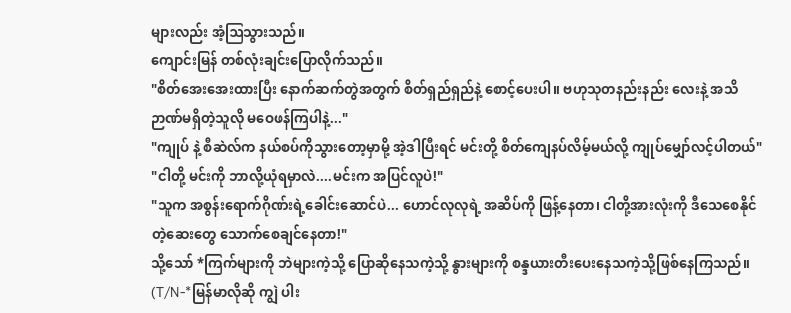များလည်း အံ့ဩသွားသည်။
ကျောင်းမြန် တစ်လုံးချင်းပြောလိုက်သည်။
"စိတ်အေးအေးထားပြီး နောက်ဆက်တွဲအတွက် စိတ်ရှည်ရှည်နဲ့ စောင့်ပေးပါ။ ဗဟုသုတနည်းနည်း လေးနဲ့ အသိဉာဏ်မရှိတဲ့သူလို မဝေဖန်ကြပါနဲ့..."
"ကျုပ် နဲ့ စီဆဲလ်က နယ်စပ်ကိုသွားတော့မှာမို့ အဲ့ဒါပြီးရင် မင်းတို့ စိတ်ကျေနပ်လိမ့်မယ်လို့ ကျုပ်မျှော်လင့်ပါတယ်"
"ငါတို့ မင်းကို ဘာလို့ယုံရမှာလဲ....မင်းက အပြင်လူပဲ!"
"သူက အစွန်းရောက်ဂိုဏ်းရဲ့ခေါင်းဆောင်ပဲ... ဟောင်လုလုရဲ့ အဆိပ်ကို ဖြန့်နေတာ၊ ငါတို့အားလုံးကို ဒီသေစေနိုင်တဲ့ဆေးတွေ သောက်စေချင်နေတာ!"
သို့သော် *ကြက်များကို ဘဲများကဲ့သို့ ပြောဆိုနေသကဲ့သို့ နွားများကို စန္ဒယားတီးပေးနေသကဲ့သို့ဖြစ်နေကြသည်။
(T/N-*မြန်မာလိုဆို ကျွဲ ပါး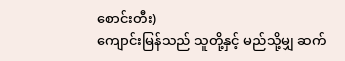စောင်းတီး)
ကျောင်းမြန်သည် သူတို့နှင့် မည်သို့မျှ ဆက်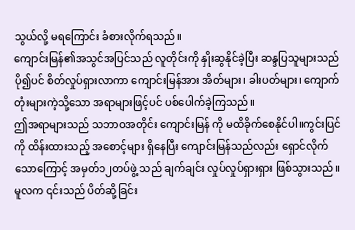သွယ်လို့ မရကြောင်း ခံစားလိုက်ရသည်။
ကျောင်းမြန်၏အသွင်အပြင်သည် လူတိုင်းကို နှိုးဆွနိုင်ခဲ့ပြီး ဆန္ဒပြသူများသည် ပို၍ပင် စိတ်လှုပ်ရှားလာကာ ကျောင်းမြန်အား အိတ်များ၊ ခါးပတ်များ၊ ကျောက်တုံးများကဲ့သို့သော အရာများဖြင့်ပင် ပစ်ပေါက်ခဲ့ကြသည်။
ဤအရာများသည် သဘာဝအတိုင်း ကျောင်းမြန် ကို မထိခိုက်စေနိုင်ပါ။ကွင်းပြင်ကို ထိန်းထားသည့် အစောင့်များ ရှိနေပြီး ကျောင်းမြန်သည်လည်း ရှောင်လိုက်သောကြောင့် အမှတ်၁၂တပ်ဖွဲ့ သည် ချက်ချင်း လှုပ်လှုပ်ရှားရှား ဖြစ်သွားသည်။
မူလက ၎င်းသည် ပိတ်ဆို့ခြင်း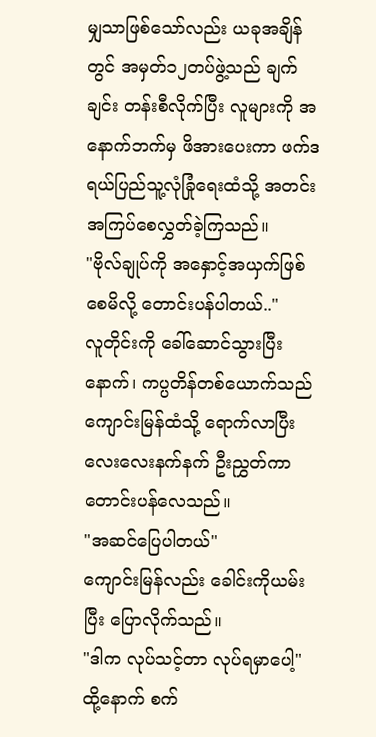မျှသာဖြစ်သော်လည်း ယခုအချိန်တွင် အမှတ်၁၂တပ်ဖွဲ့သည် ချက်ချင်း တန်းစီလိုက်ပြီး လူများကို အနောက်ဘက်မှ ဖိအားပေးကာ ဖက်ဒရယ်ပြည်သူ့လုံခြုံရေးထံသို့ အတင်းအကြပ်စေလွှတ်ခဲ့ကြသည်။
"ဗိုလ်ချုပ်ကို အနှောင့်အယှက်ဖြစ်စေမိလို့ တောင်းပန်ပါတယ်.."
လူတိုင်းကို ခေါ်ဆောင်သွားပြီးနောက်၊ ကပ္ပတိန်တစ်ယောက်သည် ကျောင်းမြန်ထံသို့ ရောက်လာပြီး လေးလေးနက်နက် ဦးညွှတ်ကာ တောင်းပန်လေသည်။
"အဆင်ပြေပါတယ်"
ကျောင်းမြန်လည်း ခေါင်းကိုယမ်းပြီး ပြောလိုက်သည်။
"ဒါက လုပ်သင့်တာ လုပ်ရမှာပေါ့"
ထို့နောက် စက်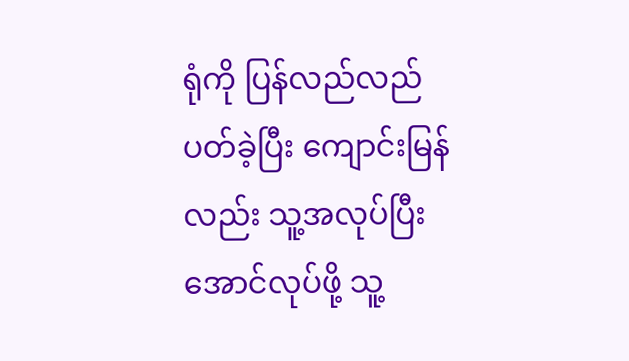ရုံကို ပြန်လည်လည်ပတ်ခဲ့ပြီး ကျောင်းမြန်လည်း သူ့အလုပ်ပြီးအောင်လုပ်ဖို့ သူ့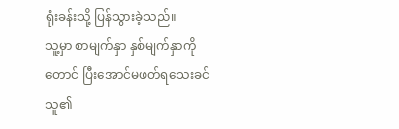ရုံးခန်းသို့ ပြန်သွားခဲ့သည်။
သူ့မှာ စာမျက်နှာ နှစ်မျက်နှာကိုတောင် ပြီးအောင်မဖတ်ရသေးခင် သူ၏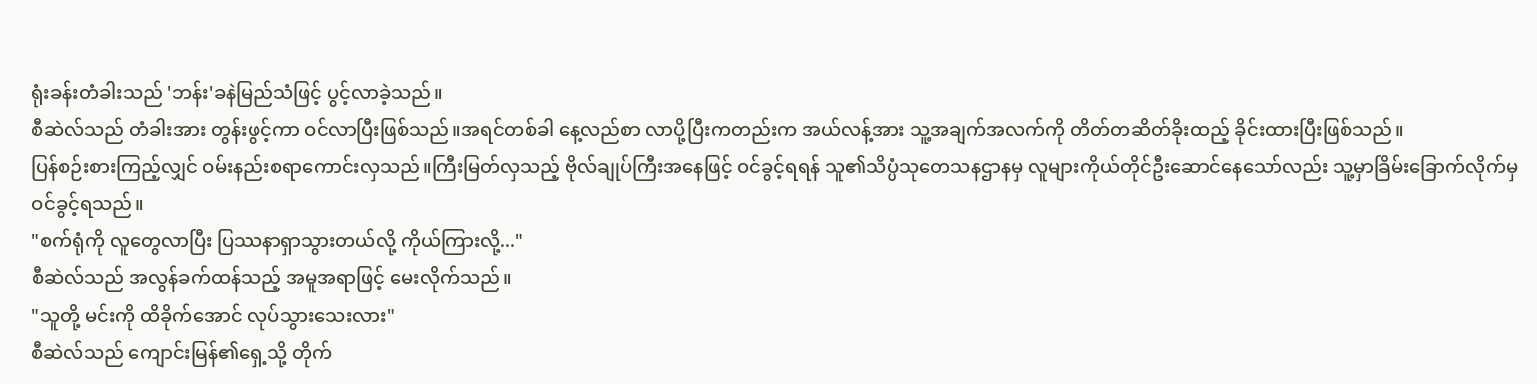ရုံးခန်းတံခါးသည် 'ဘန်း'ခနဲမြည်သံဖြင့် ပွင့်လာခဲ့သည်။
စီဆဲလ်သည် တံခါးအား တွန်းဖွင့်ကာ ဝင်လာပြီးဖြစ်သည်။အရင်တစ်ခါ နေ့လည်စာ လာပို့ပြီးကတည်းက အယ်လန့်အား သူ့အချက်အလက်ကို တိတ်တဆိတ်ခိုးထည့် ခိုင်းထားပြီးဖြစ်သည်။
ပြန်စဉ်းစားကြည့်လျှင် ဝမ်းနည်းစရာကောင်းလှသည်။ကြီးမြတ်လှသည့် ဗိုလ်ချုပ်ကြီးအနေဖြင့် ဝင်ခွင့်ရရန် သူ၏သိပ္ပံသုတေသနဌာနမှ လူများကိုယ်တိုင်ဦးဆောင်နေသော်လည်း သူ့မှာခြိမ်းခြောက်လိုက်မှ ဝင်ခွင့်ရသည်။
"စက်ရုံကို လူတွေလာပြီး ပြဿနာရှာသွားတယ်လို့ ကိုယ်ကြားလို့..."
စီဆဲလ်သည် အလွန်ခက်ထန်သည့် အမူအရာဖြင့် မေးလိုက်သည်။
"သူတို့ မင်းကို ထိခိုက်အောင် လုပ်သွားသေးလား"
စီဆဲလ်သည် ကျောင်းမြန်၏ရှေ့သို့ တိုက်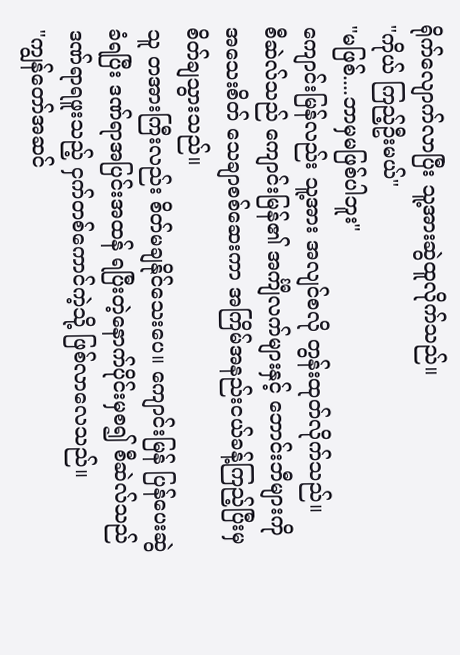ရိုက်လျောက်လာပြီး သူ့အားဆွဲထူလိုက်သည်။
"ကိုယ် ကြည့်ဦးမယ်"
"မဖြစ်....ဘာမှမဖြစ်ပါဘူး"
ကျောင်းမြန်လည်း သူ့အား အလျင်စလို တွန်းထုတ်လိုက်သည်။
စီဆဲလ်သည် ကျောင်းမြန်၏ အင်္ကျီလက်များနှင့် ဘောင်းဘီများကို အသေးစိတ် သေချာစစ်ဆေးကာ အကြိမ်အနည်းငယ်ခန့်ကြည့်ပြီးမှ စိတ်ချသွားသည်။
သူ တအားကြီးလည်း စိတ်မချနိုင်သေးပေ။ ကျောင်းမြန် ပြန်ပေးဆွဲခံရပြီး ဒဏ်ရာအပြင်းအထန် ရပြီးတဲ့နောက်ပိုင်းမှစ၍ စီဆဲလ်သည် ဒဏ်ရာရဖူးသည့် ငှက်တစ်ကောင်ကဲ့သို့ ဖြစ်လာလေသည်။
"ကျွန်တော်အဆင်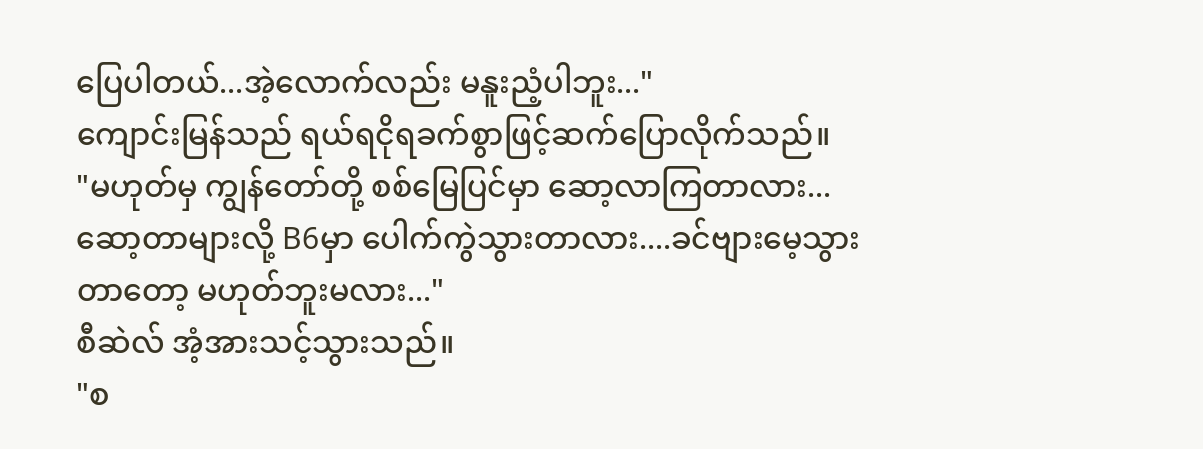ပြေပါတယ်...အဲ့လောက်လည်း မနူးညံ့ပါဘူး..."
ကျောင်းမြန်သည် ရယ်ရငိုရခက်စွာဖြင့်ဆက်ပြောလိုက်သည်။
"မဟုတ်မှ ကျွန်တော်တို့ စစ်မြေပြင်မှာ ဆော့လာကြတာလား...ဆော့တာများလို့ B6မှာ ပေါက်ကွဲသွားတာလား....ခင်ဗျားမေ့သွားတာတော့ မဟုတ်ဘူးမလား..."
စီဆဲလ် အံ့အားသင့်သွားသည်။
"စ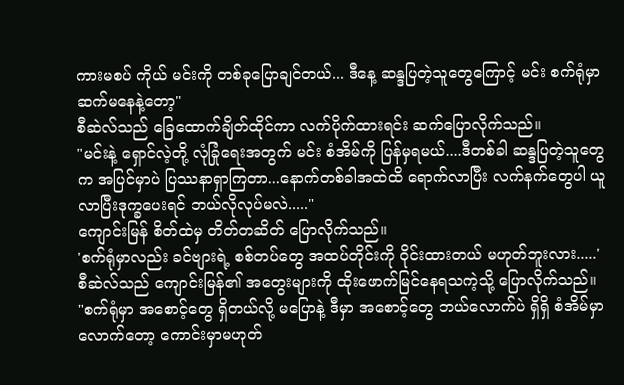ကားမစပ် ကိုယ် မင်းကို တစ်ခုပြောချင်တယ်... ဒီနေ့ ဆန္ဒပြတဲ့သူတွေကြောင့် မင်း စက်ရုံမှာ ဆက်မနေနဲ့တော့"
စီဆဲလ်သည် ခြေထောက်ချိတ်ထိုင်ကာ လက်ပိုက်ထားရင်း ဆက်ပြောလိုက်သည်။
"မင်းနဲ့ ရှောင်လဲ့တို့ လုံခြုံရေးအတွက် မင်း စံအိမ်ကို ပြန်မှရမယ်....ဒီတစ်ခါ ဆန္ဒပြတဲ့သူတွေက အပြင်မှာပဲ ပြဿနာရှာကြတာ...နောက်တစ်ခါအထဲထိ ရောက်လာပြီး လက်နက်တွေပါ ယူလာပြီးဒုက္ခပေးရင် ဘယ်လိုလုပ်မလဲ....."
ကျောင်းမြန် စိတ်ထဲမှ တိတ်တဆိတ် ပြောလိုက်သည်။
'စက်ရုံမှာလည်း ခင်ဗျားရဲ့ စစ်တပ်တွေ အထပ်တိုင်းကို ဝိုင်းထားတယ် မဟုတ်ဘူးလား.....'
စီဆဲလ်သည် ကျောင်းမြန်၏ အတွေးများကို ထိုးဖောက်မြင်နေရသကဲ့သို့ ပြောလိုက်သည်။
"စက်ရုံမှာ အစောင့်တွေ ရှိတယ်လို့ မပြောနဲ့ ဒီမှာ အစောင့်တွေ ဘယ်လောက်ပဲ ရှိရှိ စံအိမ်မှာလောက်တော့ ကောင်းမှာမဟုတ်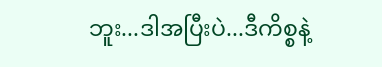ဘူး...ဒါအပြီးပဲ...ဒီကိစ္စနဲ့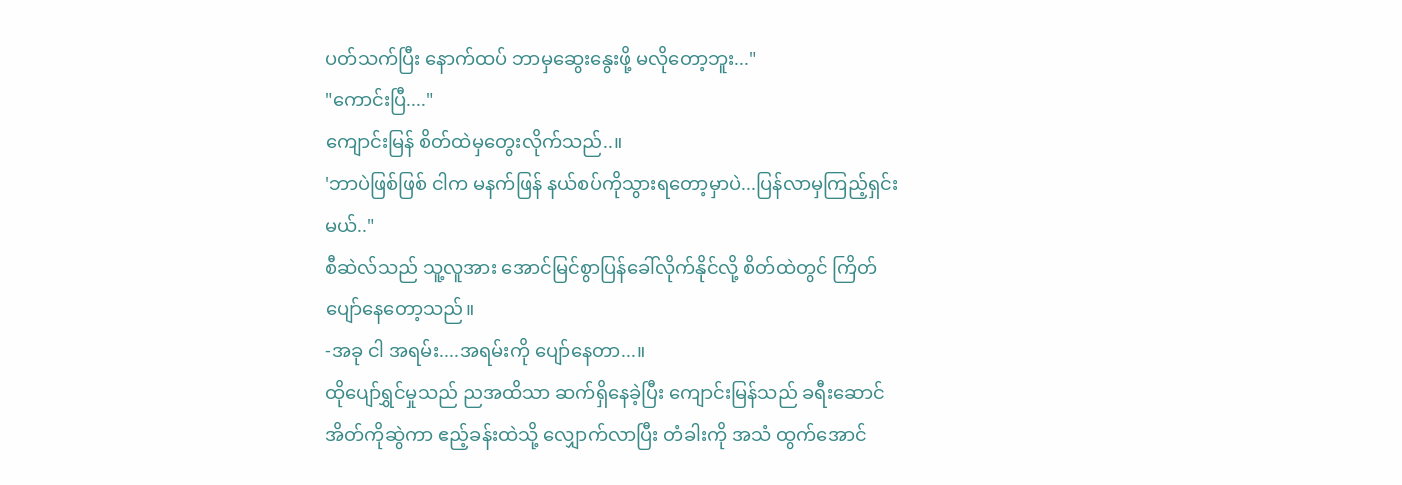ပတ်သက်ပြီး နောက်ထပ် ဘာမှဆွေးနွေးဖို့ မလိုတော့ဘူး..."
"ကောင်းပြီ...."
ကျောင်းမြန် စိတ်ထဲမှတွေးလိုက်သည်..။
'ဘာပဲဖြစ်ဖြစ် ငါက မနက်ဖြန် နယ်စပ်ကိုသွားရတော့မှာပဲ...ပြန်လာမှကြည့်ရှင်းမယ်.."
စီဆဲလ်သည် သူ့လူအား အောင်မြင်စွာပြန်ခေါ်လိုက်နိုင်လို့ စိတ်ထဲတွင် ကြိတ်ပျော်နေတော့သည်။
-အခု ငါ အရမ်း....အရမ်းကို ပျော်နေတာ...။
ထိုပျော်ရွှင်မှုသည် ညအထိသာ ဆက်ရှိနေခဲ့ပြီး ကျောင်းမြန်သည် ခရီးဆောင်အိတ်ကိုဆွဲကာ ဧည့်ခန်းထဲသို့ လျှောက်လာပြီး တံခါးကို အသံ ထွက်အောင်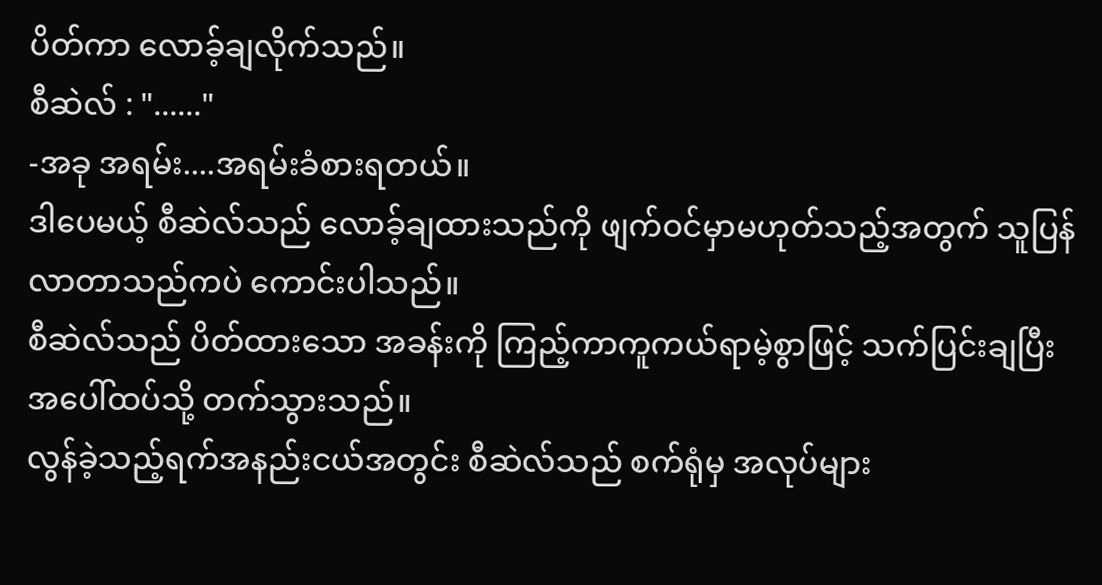ပိတ်ကာ လောခ့်ချလိုက်သည်။
စီဆဲလ် : "......"
-အခု အရမ်း....အရမ်းခံစားရတယ်။
ဒါပေမယ့် စီဆဲလ်သည် လောခ့်ချထားသည်ကို ဖျက်ဝင်မှာမဟုတ်သည့်အတွက် သူပြန်လာတာသည်ကပဲ ကောင်းပါသည်။
စီဆဲလ်သည် ပိတ်ထားသော အခန်းကို ကြည့်ကာကူကယ်ရာမဲ့စွာဖြင့် သက်ပြင်းချပြီး အပေါ်ထပ်သို့ တက်သွားသည်။
လွန်ခဲ့သည့်ရက်အနည်းငယ်အတွင်း စီဆဲလ်သည် စက်ရုံမှ အလုပ်များ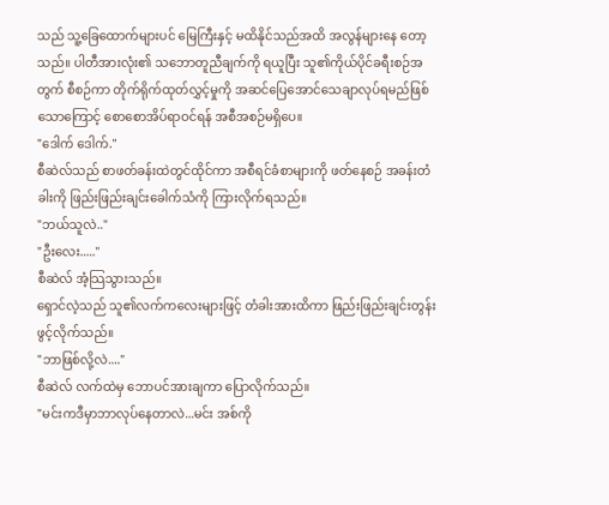သည် သူ့ခြေထောက်များပင် မြေကြီးနှင့် မထိနိုင်သည်အထိ အလွန်များနေ တော့သည်။ ပါတီအားလုံး၏ သဘောတူညီချက်ကို ရယူပြီး သူ၏ကိုယ်ပိုင်ခရီးစဉ်အတွက် စီစဉ်ကာ တိုက်ရိုက်ထုတ်လွှင့်မှုကို အဆင်ပြေအောင်သေချာလုပ်ရမည်ဖြစ်သောကြောင့် စောစောအိပ်ရာဝင်ရန် အစီအစဉ်မရှိပေ။
"ဒေါက် ဒေါက်."
စီဆဲလ်သည် စာဖတ်ခန်းထဲတွင်ထိုင်ကာ အစီရင်ခံစာများကို ဖတ်နေစဉ် အခန်းတံခါးကို ဖြည်းဖြည်းချင်းခေါက်သံကို ကြားလိုက်ရသည်။
"ဘယ်သူလဲ.."
"ဦးလေး....."
စီဆဲလ် အံ့သြသွားသည်။
ရှောင်လဲ့သည် သူ၏လက်ကလေးများဖြင့် တံခါးအားထိကာ ဖြည်းဖြည်းချင်းတွန်းဖွင့်လိုက်သည်။
"ဘာဖြစ်လို့လဲ...."
စီဆဲလ် လက်ထဲမှ ဘောပင်အားချကာ ပြောလိုက်သည်။
"မင်းကဒီမှာဘာလုပ်နေတာလဲ...မင်း အစ်ကို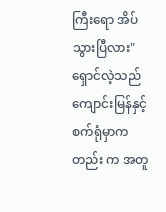ကြီးရော အိပ်သွားပြီလား"
ရှောင်လဲ့သည် ကျောင်းမြန်နှင့် စက်ရုံမှာကတည်း က အတူ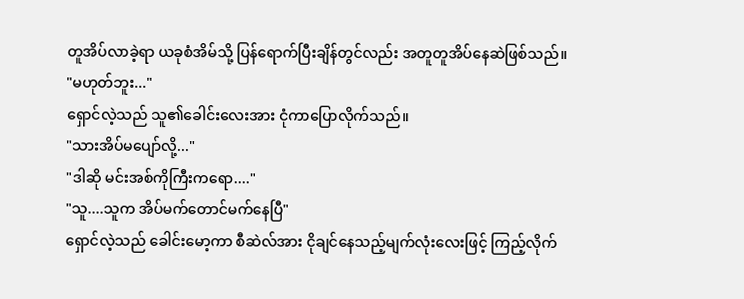တူအိပ်လာခဲ့ရာ ယခုစံအိမ်သို့ ပြန်ရောက်ပြီးချိန်တွင်လည်း အတူတူအိပ်နေဆဲဖြစ်သည်။
"မဟုတ်ဘူး..."
ရှောင်လဲ့သည် သူ၏ခေါင်းလေးအား ငုံကာပြောလိုက်သည်။
"သားအိပ်မပျော်လို့..."
"ဒါဆို မင်းအစ်ကိုကြီးကရော...."
"သူ....သူက အိပ်မက်တောင်မက်နေပြီ"
ရှောင်လဲ့သည် ခေါင်းမော့ကာ စီဆဲလ်အား ငိုချင်နေသည့်မျက်လုံးလေးဖြင့် ကြည့်လိုက်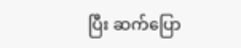ပြီး ဆက်ပြော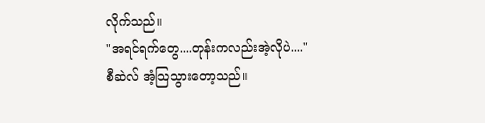လိုက်သည်။
"အရင်ရက်တွေ....တုန်းကလည်းအဲ့လိုပဲ...."
စီဆဲလ် အံ့သြသွားတော့သည်။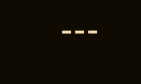---